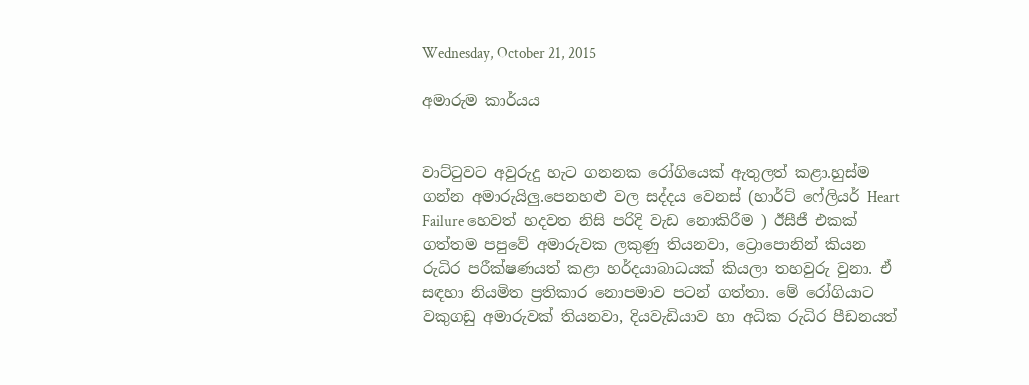Wednesday, October 21, 2015

අමාරුම කාර්යය


වාට්ටුවට අවුරුදු හැට ගනනක රෝගියෙක් ඇතුලත් කළා.හුස්ම ගන්න අමාරුයිලු.පෙනහළු වල සද්දය වෙනස් (හාර්ට් ෆේලියර් Heart Failure හෙවත් හදවත නිසි පරිදි වැඩ නොකිරීම ) ඊසීජී එකක් ගත්තම පපුවේ අමාරුවක ලකුණු තියනවා, ට්‍රොපොනින් කියන රුධිර පරීක්ෂණයත් කළා හර්දයාබාධයක් කියලා තහවුරු වුනා. ඒ සඳහා නියමිත ප්‍රතිකාර නොපමාව පටන් ගත්තා. මේ රෝගියාට වකුගඩු අමාරුවක් තියනවා, දියවැඩියාව හා අධික රුධිර පීඩනයත්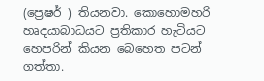(ප්‍රෙෂර් ) තියනවා. කොහොමහරි හෘදයාබාධයට ප්‍රතිකාර හැටියට හෙපරින් කියන බෙහෙත පටන් ගත්තා.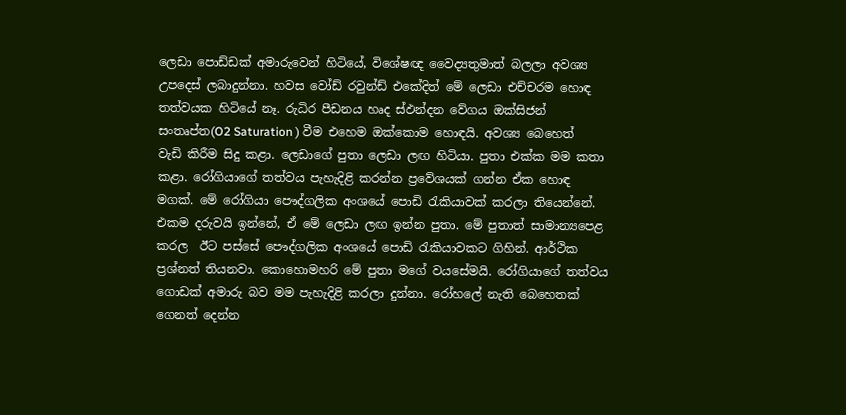ලෙඩා පොඩ්ඩක් අමාරුවෙන් හිටියේ, විශේෂඥ වෛද්‍යතුමාත් බලලා අවශ්‍ය උපදෙස් ලබාදුන්නා. හවස වෝඩ් රවුන්ඩ් එකේදිත් මේ ලෙඩා එච්චරම හොඳ තත්වයක හිටියේ නෑ. රුධිර පීඩනය හෘද ස්ඵන්දන වේගය ඔක්සිජන් සංතෘප්ත(O2 Saturation ) වීම එහෙම ඔක්කොම හොඳයි. අවශ්‍ය බෙහෙත් වැඩි කිරීම සිදු කළා. ලෙඩාගේ පුතා ලෙඩා ලඟ හිටියා. පුතා එක්ක මම කතා කළා. රෝගියාගේ තත්වය පැහැදිළි කරන්න ප්‍රවේශයක් ගන්න ඒක හොඳ මගක්. මේ රෝගියා පෞද්ගලික අංශයේ පොඩි රැකියාවක් කරලා තියෙන්නේ. එකම දරුවයි ඉන්නේ, ඒ මේ ලෙඩා ලඟ ඉන්න පුතා. මේ පුතාත් සාමාන්‍යපෙළ කරල  ඊට පස්සේ පෞද්ගලික අංශයේ පොඩි රැකියාවකට ගිහින්. ආර්ථික ප්‍රශ්නත් තියනවා. කොහොමහරි මේ පුතා මගේ වයසේමයි. රෝගියාගේ තත්වය ගොඩක් අමාරු බව මම පැහැදිළි කරලා දුන්නා. රෝහලේ නැති බෙහෙතක් ගෙනත් දෙන්න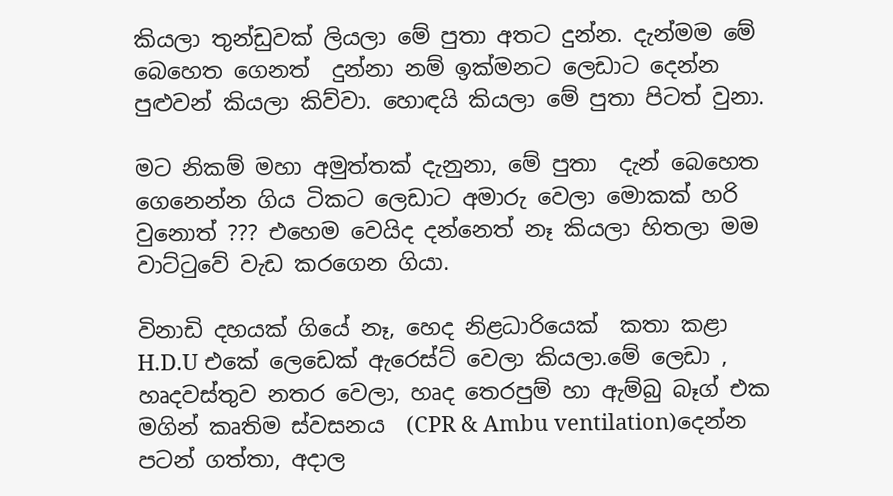කියලා තුන්ඩුවක් ලියලා මේ පුතා අතට දුන්න. දැන්මම මේ බෙහෙත ගෙනත්  දුන්නා නම් ඉක්මනට ලෙඩාට දෙන්න පුළුවන් කියලා කිව්වා. හොඳයි කියලා මේ පුතා පිටත් වුනා.

මට නිකම් මහා අමුත්තක් දැනුනා, මේ පුතා  දැන් බෙහෙත ගෙනෙන්න ගිය ටිකට ලෙඩාට අමාරු වෙලා මොකක් හරි වුනොත් ??? එහෙම වෙයිද දන්නෙත් නෑ කියලා හිතලා මම වාට්ටුවේ වැඩ කරගෙන ගියා.

විනාඩි දහයක් ගියේ නෑ, හෙද නිළධාරියෙක්  කතා කළා  H.D.U එකේ ලෙඩෙක් ඇරෙස්ට් වෙලා කියලා.මේ ලෙඩා , හෘදවස්තුව නතර වෙලා, හෘද තෙරපුම් හා ඇම්බු බෑග් එක මගින් කෘතිම ස්වසනය  (CPR & Ambu ventilation)දෙන්න පටන් ගත්තා, අදාල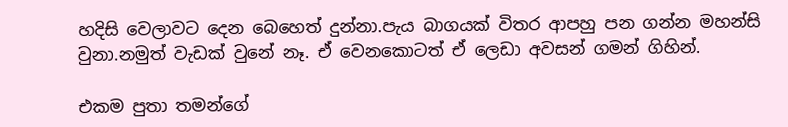හදිසි වෙලාවට දෙන බෙහෙත් දුන්නා.පැය බාගයක් විතර ආපහු පන ගන්න මහන්සි වුනා.නමුත් වැඩක් වුනේ නෑ. ඒ වෙනකොටත් ඒ ලෙඩා අවසන් ගමන් ගිහින්.

එකම පුතා තමන්ගේ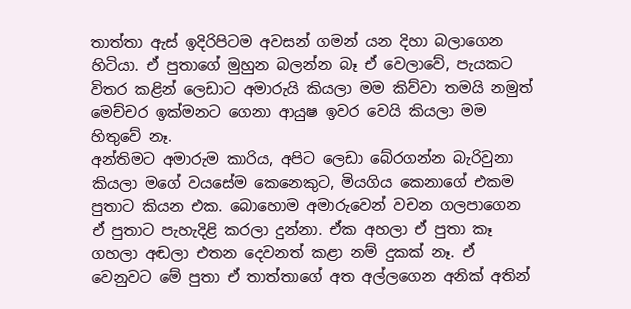තාත්තා ඇස් ඉදිරිපිටම අවසන් ගමන් යන දිහා බලාගෙන හිටියා. ඒ පුතාගේ මුහුන බලන්න බෑ ඒ වෙලාවේ, පැයකට විතර කළින් ලෙඩාට අමාරුයි කියලා මම කිව්වා තමයි නමුත් මෙච්චර ඉක්මනට ගෙනා ආයුෂ ඉවර වෙයි කියලා මම හිතුවේ නෑ.
අන්තිමට අමාරුම කාරිය, අපිට ලෙඩා බේරගන්න බැරිවුනා කියලා මගේ වයසේම කෙනෙකුට, මියගිය කෙනාගේ එකම පුතාට කියන එක. බොහොම අමාරුවෙන් වචන ගලපාගෙන ඒ පුතාට පැහැදිළි කරලා දුන්නා. ඒක අහලා ඒ පුතා කෑ ගහලා අඬලා එතන දෙවනත් කළා නම් දුකක් නෑ. ඒ වෙනුවට මේ පුතා ඒ තාත්තාගේ අත අල්ලගෙන අනික් අතින්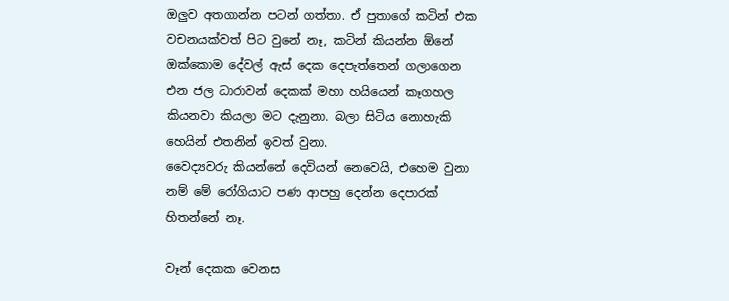ඔලුව අතගාන්න පටන් ගත්තා. ඒ පුතාගේ කටින් එක වචනයක්වත් පිට වුනේ නෑ, කටින් කියන්න ඕනේ ඔක්කොම දේවල් ඇස් දෙක දෙපැත්තෙන් ගලාගෙන එන ජල ධාරාවන් දෙකක් මහා හයියෙන් කෑගහල කියනවා කියලා මට දැනුනා. බලා සිටිය නොහැකි හෙයින් එතනින් ඉවත් වුනා.
වෛද්‍යවරු කියන්නේ දෙවියන් නෙවෙයි, එහෙම වුනා නම් මේ රෝගියාට පණ ආපහු දෙන්න දෙපාරක් හිතන්නේ නෑ.

වෑන් දෙකක වෙනස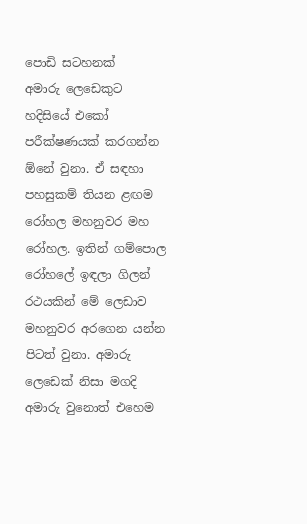පොඩි සටහනක්
අමාරු ලෙඩෙකුට හදිසියේ එකෝ පරීක්ෂණයක් කරගන්න ඕනේ වුනා. ඒ සඳහා පහසුකම් තියන ළඟම රෝහල මහනුවර මහ රෝහල. ඉතින් ගම්පොල රෝහලේ ඉඳලා ගිලන් රථයකින් මේ ලෙඩාව මහනුවර අරගෙන යන්න පිටත් වුනා. අමාරු ලෙඩෙක් නිසා මගදි අමාරු වුනොත් එහෙම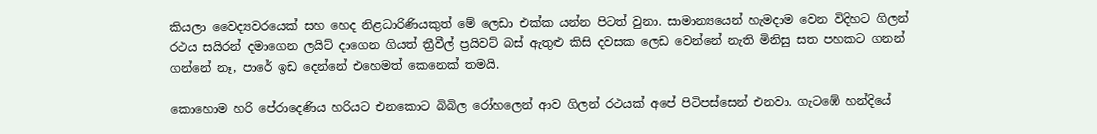කියලා වෛද්‍යවරයෙක් සහ හෙද නිළධාරිණියකුත් මේ ලෙඩා එක්ක යන්න පිටත් වුනා. සාමාන්‍යයෙන් හැමදාම වෙන විදිහට ගිලන් රථය සයිරන් දමාගෙන ලයිට් දාගෙන ගියත් ත්‍රීවීල් ප්‍රයිවට් බස් ඇතුළු කිසි දවසක ලෙඩ වෙන්නේ නැති මිනිසු සත පහකට ගනන් ගන්නේ නෑ, පාරේ ඉඩ දෙන්නේ එහෙමත් කෙනෙක් තමයි.

කොහොම හරි පේරාදෙණිය හරියට එනකොට බිබිල රෝහලෙන් ආව ගිලන් රථයක් අපේ පිටිපස්සෙන් එනවා. ගැටඹේ හන්දියේ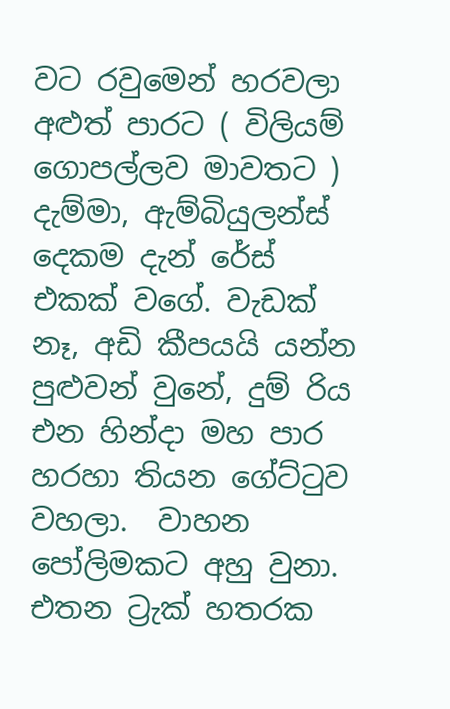වට රවුමෙන් හරවලා අළුත් පාරට ( විලියම් ගොපල්ලව මාවතට ) දැම්මා, ඇම්බියුලන්ස් දෙකම දැන් රේස් එකක් වගේ. වැඩක් නෑ, අඩි කීපයයි යන්න පුළුවන් වුනේ, දුම් රිය එන හින්දා මහ පාර හරහා තියන ගේට්ටුව වහලා.  වාහන පෝලිමකට අහු වුනා. එතන ට්‍රැක් හතරක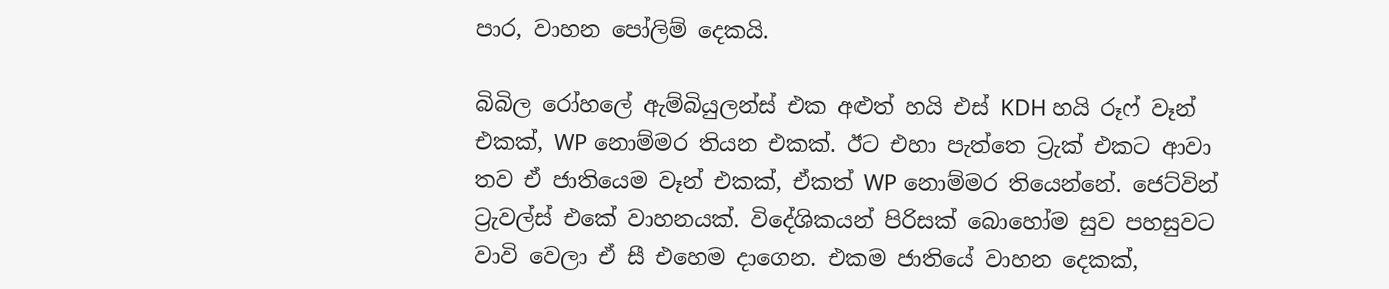පාර, වාහන පෝලිම් දෙකයි.

බිබිල රෝහලේ ඇම්බියුලන්ස් එක අළුත් හයි එස් KDH හයි රූෆ් වෑන් එකක්, WP නොම්මර තියන එකක්. ඊට එහා පැත්තෙ ට්‍රැක් එකට ආවා තව ඒ ජාතියෙම වෑන් එකක්, ඒකත් WP නොම්මර තියෙන්නේ. ජෙට්වින් ට්‍රැවල්ස් එකේ වාහනයක්. විදේශිකයන් පිරිසක් බොහෝම සුව පහසුවට වාවි වෙලා ඒ සී එහෙම දාගෙන. එකම ජාතියේ වාහන දෙකක්,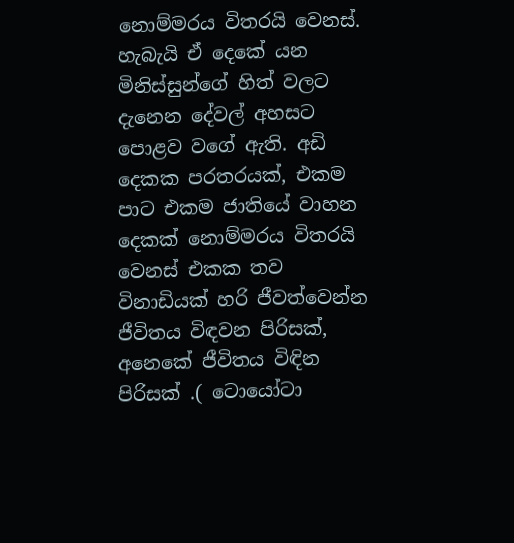නොම්මරය විතරයි වෙනස්. හැබැයි ඒ දෙකේ යන මිනිස්සුන්ගේ හිත් වලට දැනෙන දේවල් අහසට පොළව වගේ ඇති. අඩි දෙකක පරතරයක්, එකම පාට එකම ජාතියේ වාහන දෙකක් නොම්මරය විතරයි වෙනස් එකක තව විනාඩියක් හරි ජීවත්වෙන්න ජීවිතය විඳවන පිරිසක්, අනෙකේ ජීවිතය විඳින පිරිසක් .( ටොයෝටා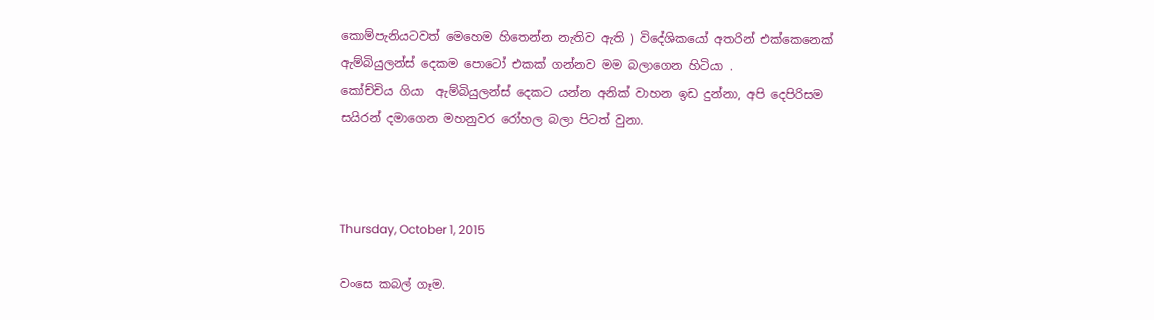කොම්පැනියටවත් මෙහෙම හිතෙන්න නැතිව ඇති ) විදේශිකයෝ අතරින් එක්කෙනෙක් ඇම්බියුලන්ස් දෙකම පොටෝ එකක් ගන්නව මම බලාගෙන හිටියා .
කෝච්චිය ගියා  ඇම්බියුලන්ස් දෙකට යන්න අනික් වාහන ඉඩ දුන්නා, අපි දෙපිරිසම සයිරන් දමාගෙන මහනුවර රෝහල බලා පිටත් වුනා.



Thursday, October 1, 2015

වංසෙ කබල් ගෑම.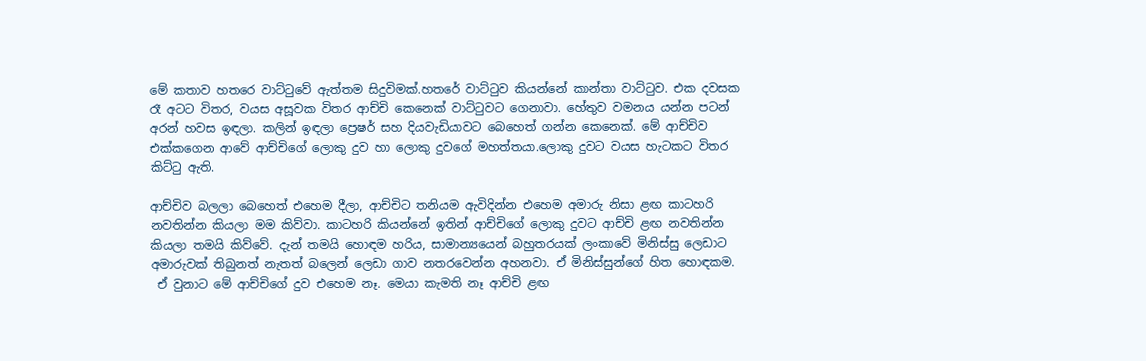මේ කතාව හතරෙ වාට්ටුවේ ඇත්තම සිදුවිමක්.හතරේ වාට්ටුව කියන්නේ කාන්තා වාට්ටුව. එක දවසක රෑ අටට විතර, වයස අසූවක විතර ආච්චි කෙනෙක් වාට්ටුවට ගෙනාවා. හේතුව වමනය යන්න පටන් අරන් හවස ඉඳලා. කලින් ඉඳලා ප්‍රෙෂර් සහ දියවැඩියාවට බෙහෙත් ගන්න කෙනෙක්. මේ ආච්චිව එක්කගෙන ආවේ ආච්චිගේ ලොකු දුව හා ලොකු දුවගේ මහත්තයා.ලොකු දුවට වයස හැටකට විතර කිට්ටු ඇති.

ආච්චිව බලලා බෙහෙත් එහෙම දීලා, ආච්චිට තනියම ඇවිදින්න එහෙම අමාරු නිසා ළඟ කාටහරි නවතින්න කියලා මම කිව්වා. කාටහරි කියන්නේ ඉතින් ආච්චිගේ ලොකු දුවට ආච්චි ළඟ නවතින්න කියලා තමයි කිව්වේ. දැන් තමයි හොඳම හරිය, සාමාන්‍යයෙන් බහුතරයක් ලංකාවේ මිනිස්සු ලෙඩාට අමාරුවක් තිබුනත් නැතත් බලෙන් ලෙඩා ගාව නතරවෙන්න අහනවා. ඒ මිනිස්සුන්ගේ හිත හොඳකම.
 ඒ වුනාට මේ ආච්චිගේ දුව එහෙම නෑ. මෙයා කැමති නෑ ආච්චි ළඟ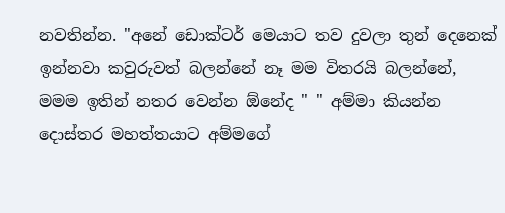නවතින්න. "අනේ ඩොක්ටර් මෙයාට තව දුවලා තුන් දෙනෙක් ඉන්නවා කවුරුවත් බලන්නේ නෑ මම විතරයි බලන්නේ, මමම ඉතින් නතර වෙන්න ඕනේද " " අම්මා කියන්න දොස්තර මහත්තයාට අම්මගේ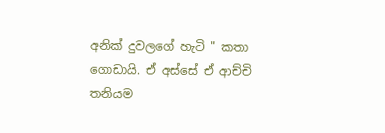අනික් දුවලගේ හැටි " කතා ගොඩායි. ඒ අස්සේ ඒ ආච්චි තනියම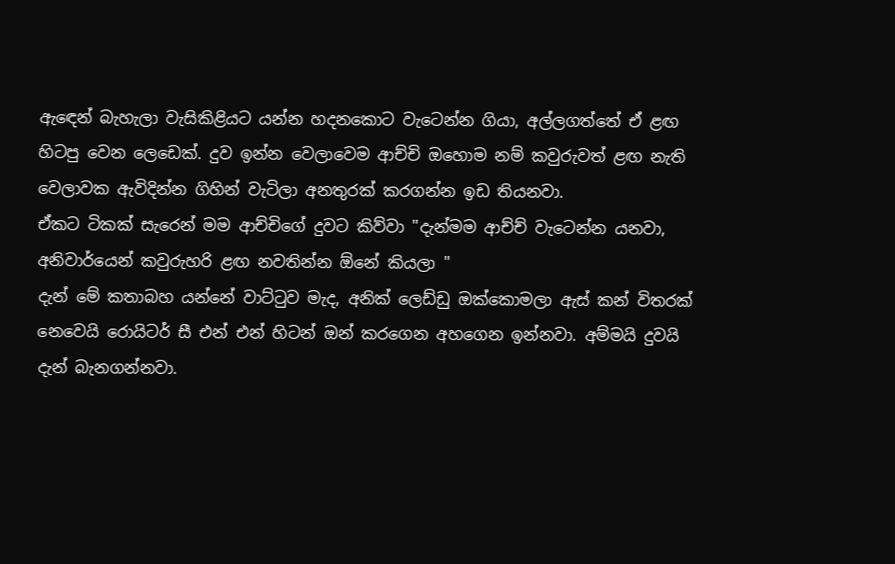ඇඳෙන් බැහැලා වැසිකිළියට යන්න හදනකොට වැටෙන්න ගියා, අල්ලගත්තේ ඒ ළඟ හිටපු වෙන ලෙඩෙක්. දුව ඉන්න වෙලාවෙම ආච්චි ඔහොම නම් කවුරුවත් ළඟ නැති වෙලාවක ඇවිදින්න ගිහින් වැටිලා අනතුරක් කරගන්න ඉඩ තියනවා.
ඒකට ටිකක් සැරෙන් මම ආච්චිගේ දුවට කිව්වා "දැන්මම ආච්ච් වැටෙන්න යනවා, අනිවාර්යෙන් කවුරුහරි ළඟ නවතින්න ඕනේ කියලා "
දැන් මේ කතාබහ යන්නේ වාට්ටුව මැද, අනික් ලෙඩ්ඩු ඔක්කොමලා ඇස් කන් විතරක් නෙවෙයි රොයිටර් සී එන් එන් හිටන් ඔන් කරගෙන අහගෙන ඉන්නවා. අම්මයි දුවයි දැන් බැනගන්නවා.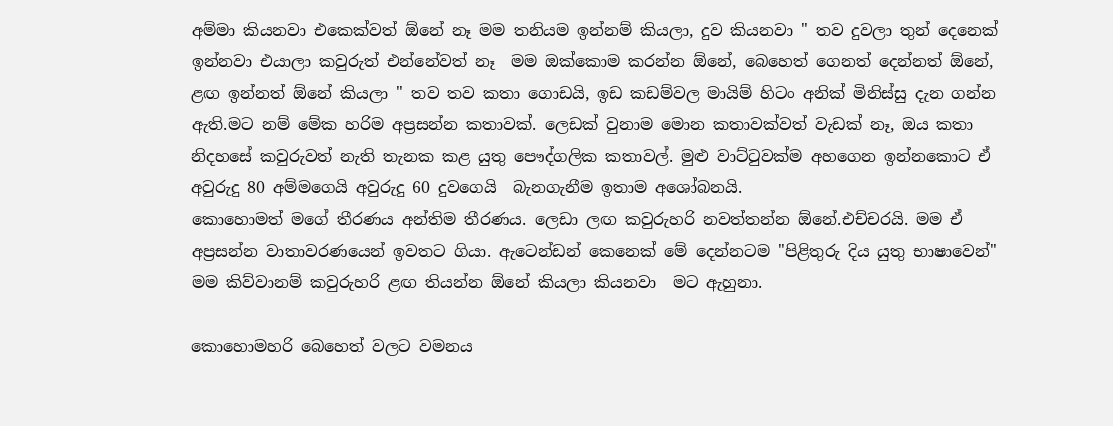අම්මා කියනවා එකෙක්වත් ඕනේ නෑ මම තනියම ඉන්නම් කියලා, දුව කියනවා " තව දුවලා තුන් දෙනෙක් ඉන්නවා එයාලා කවුරුත් එන්නේවත් නෑ  මම ඔක්කොම කරන්න ඕනේ, බෙහෙත් ගෙනත් දෙන්නත් ඕනේ, ළඟ ඉන්නත් ඕනේ කියලා " තව තව කතා ගොඩයි, ඉඩ කඩම්වල මායිම් හිටං අනික් මිනිස්සු දැන ගන්න ඇති.මට නම් මේක හරිම අප්‍රසන්න කතාවක්. ලෙඩක් වුනාම මොන කතාවක්වත් වැඩක් නෑ, ඔය කතා නිදහසේ කවුරුවත් නැති තැනක කළ යුතු පෞද්ගලික කතාවල්. මුළු වාට්ටුවක්ම අහගෙන ඉන්නකොට ඒ අවුරුදු 80 අම්මගෙයි අවුරුදු 60 දුවගෙයි  බැනගැනීම ඉතාම අශෝබනයි.
කොහොමත් මගේ තීරණය අන්තිම තීරණය. ලෙඩා ලඟ කවුරුහරි නවත්තන්න ඕනේ.එච්චරයි. මම ඒ අප්‍රසන්න වාතාවරණයෙන් ඉවතට ගියා. ඇටෙන්ඩන් කෙනෙක් මේ දෙන්නටම "පිළිතුරු දිය යුතු භාෂාවෙන්" මම කිව්වානම් කවුරුහරි ළඟ තියන්න ඕනේ කියලා කියනවා  මට ඇහුනා.

කොහොමහරි බෙහෙත් වලට වමනය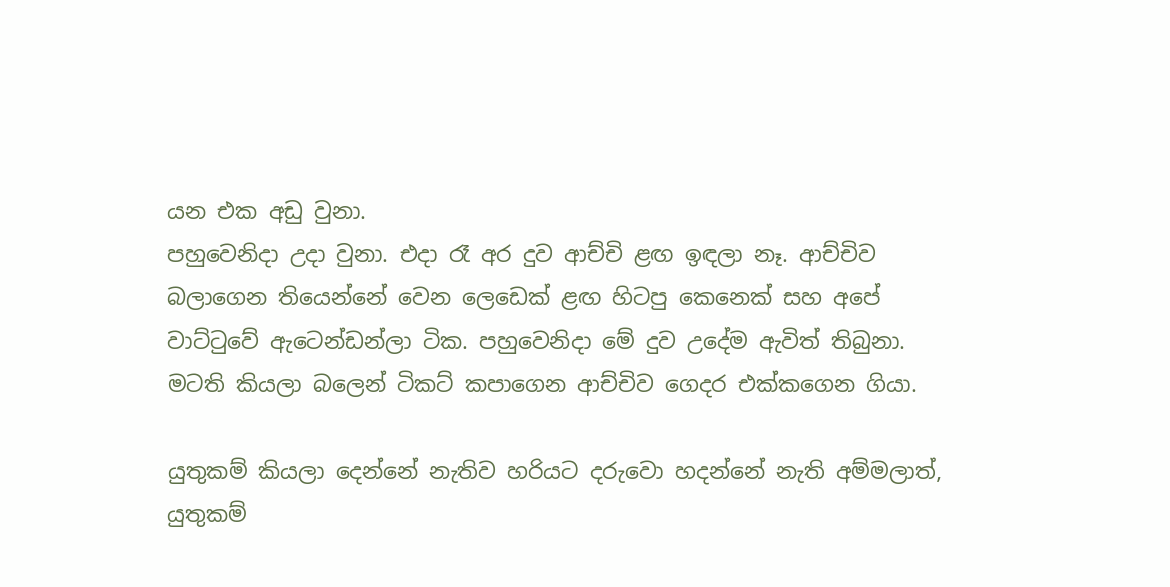යන එක අඩු වුනා.
පහුවෙනිදා උදා වුනා. එදා රෑ අර දුව ආච්චි ළඟ ඉඳලා නෑ. ආච්චිව බලාගෙන තියෙන්නේ වෙන ලෙඩෙක් ළඟ හිටපු කෙනෙක් සහ අපේ වාට්ටුවේ ඇටෙන්ඩන්ලා ටික. පහුවෙනිදා මේ දුව උදේම ඇවිත් තිබුනා. මටති කියලා බලෙන් ටිකට් කපාගෙන ආච්චිව ගෙදර එක්කගෙන ගියා.

යුතුකම් කියලා දෙන්නේ නැතිව හරියට දරුවො හදන්නේ නැති අම්මලාත්, යුතුකම්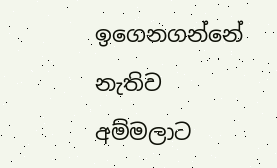ඉගෙනගන්නේ නැතිව අම්මලාට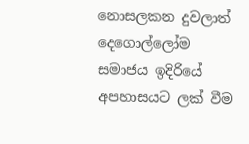නොසලකන දුවලාත් දෙගොල්ලෝම සමාජය ඉදිරියේ අපහාසයට ලක් වීම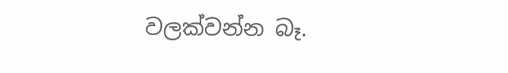වලක්වන්න බෑ.